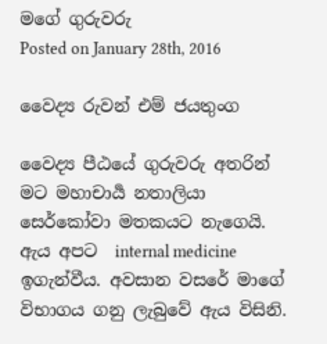මගේ ගුරුවරු
Posted on January 28th, 2016

වෛද්‍ය රුවන් එම් ජයතුංග

වෛද්‍ය පීඨයේ ගුරුවරු අතරින් මට මහාචාර්‍ය නතාලියා සෙර්කෝවා මතකයට නැගෙයි. ඇය අපට  internal medicine ඉගැන්වීය. අවසාන වසරේ මාගේ විභාගය ගනු ලැබුවේ ඇය විසිනි.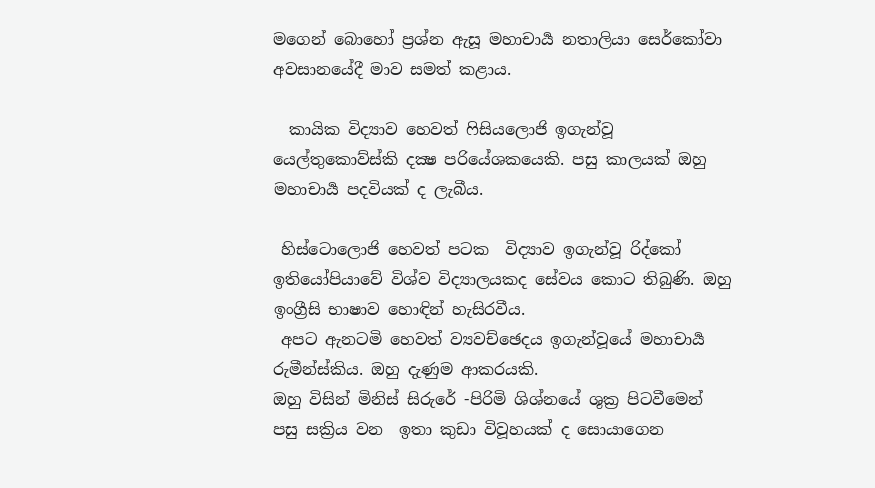මගෙන් බොහෝ ප්‍රශ්න ඇසූ මහාචාර්‍ය නතාලියා සෙර්කෝවා අවසානයේදී මාව සමත් කළාය.

  කායික විද්‍යාව හෙවත් ෆිසියලොජි ඉගැන්වූ යෙල්තුකොව්ස්කි දක්‍ෂ පරියේශකයෙකි. පසු කාලයක් ඔහු මහාචාර්‍ය පදවියක් ද ලැබීය.

 හිස්ටොලොජි හෙවත් පටක  විද්‍යාව ඉගැන්වූ රිද්කෝ ඉතියෝපියාවේ විශ්ව විද්‍යාලයකද සේවය කොට තිබුණි. ඔහු ඉංග්‍රීසි භාෂාව හොඳින් හැසිරවීය.
 අපට ඇනටමි හෙවත් ව්‍යවච්ඡෙදය ඉගැන්වූයේ මහාචාර්‍ය රුමීන්ස්කිය. ඔහු දැණුම ආකරයකි.
ඔහු විසින් මිනිස් සිරුරේ -පිරිමි ශිශ්නයේ ශුක්‍ර පිටවීමෙන් පසු සක්‍රිය වන  ඉතා කුඩා විවූහයක් ද සොයාගෙන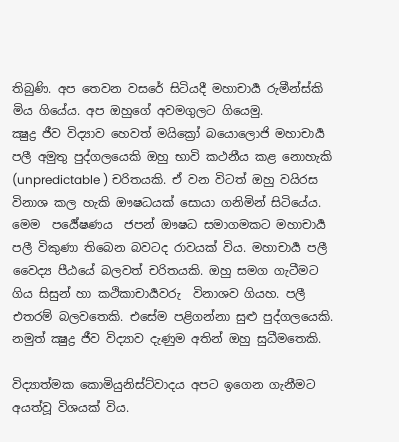තිබුණි. අප තෙවන වසරේ සිටියදී මහාචාර්‍ය රුමීන්ස්කි මිය ගියේය. අප ඔහුගේ අවමගුලට ගියෙමු.
ක්‍ෂුද්‍ර ජීව විද්‍යාව හෙවත් මයික්‍රෝ බයොලොජි මහාචාර්‍ය පලී අමුතු පුද්ගලයෙකි ඔහු භාවි කථනීය කළ නොහැකි (unpredictable ) චරිතයකි. ඒ වන විටත් ඔහු වයිරස විනාශ කල හැකි ඖෂධයක් සොයා ගනිමින් සිටියේය. මෙම  පර්‍යේෂණය  ජපන් ඖෂධ සමාගමකට මහාචාර්‍ය පලී විකුණා තිබෙන බවටද රාවයක් විය. මහාචාර්‍ය පලී වෛද්‍ය පීඨයේ බලවත් චරිතයකි. ඔහු සමග ගැටීමට ගිය සිසුන් හා කථිකාචාර්‍යවරු  විනාශව ගියහ. පලී එතරම් බලවතෙකි. එසේම පළිගන්නා සුළු පුද්ගලයෙකි. නමුත් ක්‍ෂුද්‍ර ජීව විද්‍යාව දැණුම අතින් ඔහු සුධීමතෙකි.

විද්‍යාත්මක කොමියුනිස්ට්වාදය අපට ඉගෙන ගැනීමට අයත්වූ විශයක් විය.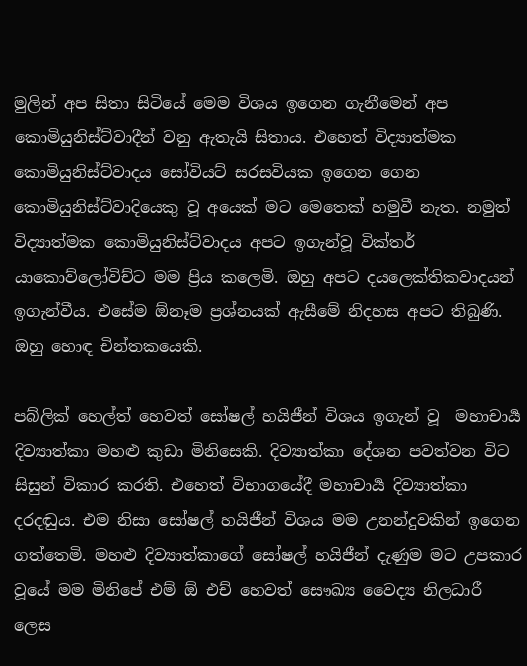මුලින් අප සිතා සිටියේ මෙම විශය ඉගෙන ගැනීමෙන් අප කොමියුනිස්ට්වාදීන් වනු ඇතැයි සිතාය. එහෙත් විද්‍යාත්මක කොමියුනිස්ට්වාදය සෝවියට් සරසවියක ඉගෙන ගෙන කොමියුනිස්ට්වාදියෙකු වූ අයෙක් මට මෙතෙක් හමුවී නැත. නමුත් විද්‍යාත්මක කොමියුනිස්ට්වාදය අපට ඉගැන්වූ වික්තර් යාකොව්ලෝවිච්ට මම ප්‍රිය කලෙමි. ඔහු අපට දයලෙක්තිකවාදයන් ඉගැන්වීය. එසේම ඕනෑම ප්‍රශ්නයක් ඇසීමේ නිදහස අපට තිබුණි. ඔහු හොඳ චින්තකයෙකි.

පබ්ලික් හෙල්ත් හෙවත් සෝ‍ෂල් හයිජීන් විශය ඉගැන් වූ  මහාචාර්‍ය දිව්‍යාත්කා මහළු කුඩා මිනිසෙකි. දිව්‍යාත්කා දේශන පවත්වන විට සිසුන් විකාර කරති. එහෙත් විභාගයේදී මහාචාර්‍ය දිව්‍යාත්කා දරදඬුය. එම නිසා සෝ‍ෂල් හයිජීන් විශය මම උනන්දුවකින් ඉගෙන ගත්තෙමි. මහළු දිව්‍යාත්කාගේ සෝ‍ෂල් හයිජීන් දැණුම මට උපකාර වූයේ මම මිනිපේ එම් ඕ එච් හෙවත් සෞඛ්‍ය වෛද්‍ය නිලධාරී ලෙස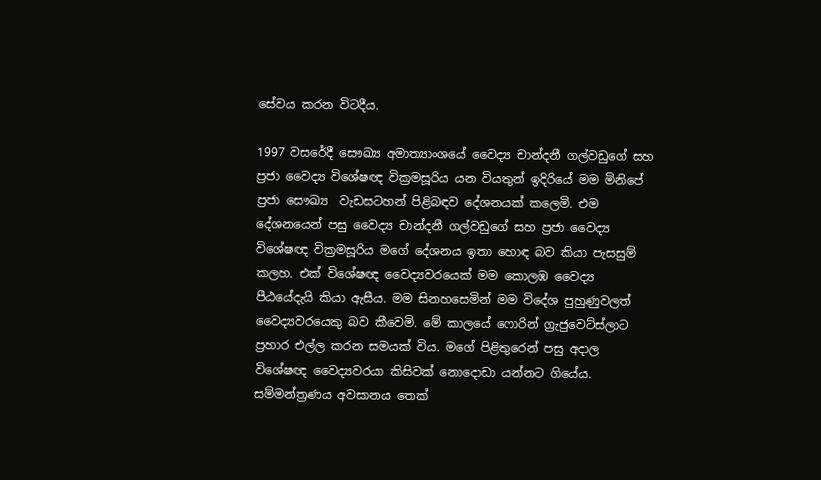සේවය කරන විටදීය.

1997 වසරේදී සෞඛ්‍ය අමාත්‍යාංශයේ වෛද්‍ය චාන්දනී ගල්වඩුගේ සහ ප්‍රජා වෛද්‍ය විශේෂඥ වික්‍රමසූරිය යන වියතුන් ඉදිරියේ මම මිනිපේ ප්‍රජා සෞඛ්‍ය  වැඩසටහන් පිළිබඳව දේශනයක් කලෙමි. එම දේශනයෙන් පසු වෛද්‍ය චාන්දනී ගල්වඩුගේ සහ ප්‍රජා වෛද්‍ය විශේෂඥ වික්‍රමසූරිය මගේ දේශනය ඉතා හොඳ බව කියා පැසසුම් කලහ. එක් විශේෂඥ වෛද්‍යවරයෙක් මම කොලඹ වෛද්‍ය පීඨයේදැයි කියා ඇසීය. මම සිනහසෙමින් මම විදේශ පුහුණුවලත් වෛද්‍යවරයෙකු බව කීවෙමි. මේ කාලයේ ෆොරින් ග්‍රැජුවෙට්ස්ලාට ප්‍රහාර එල්ල කරන සමයක් විය. මගේ පිළිතුරෙන් පසු අදාල විශේෂඥ වෛද්‍යවරයා කිසිවක් නොදොඩා යන්නට ගියේය. සම්මන්ත්‍රණය අවසානය තෙක්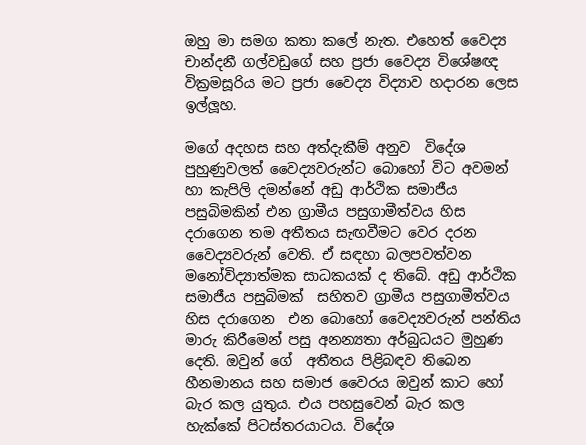ඔහු මා සමග කතා කලේ නැත. එහෙත් වෛද්‍ය චාන්දනී ගල්වඩුගේ සහ ප්‍රජා වෛද්‍ය විශේෂඥ වික්‍රමසූරිය මට ප්‍රජා වෛද්‍ය විද්‍යාව හදාරන ලෙස ඉල්ලූහ.

මගේ අදහස සහ අත්දැකීම් අනුව  විදේශ පුහුණුවලත් වෛද්‍යවරුන්ට බොහෝ විට අවමන් හා කැපිලි දමන්නේ අඩු ආර්ථික සමාජීය පසුබිමකින් එන ග්‍රාමීය පසුගාමීත්වය හිස දරාගෙන තම අතීතය සැඟවීමට වෙර දරන  වෛද්‍යවරුන් වෙති. ඒ සඳහා බලපවත්වන මනෝවිද්‍යාත්මක සාධකයක් ද තිබේ. අඩු ආර්ථික සමාජීය පසුබිමක්  සහිතව ග්‍රාමීය පසුගාමීත්වය හිස දරාගෙන  එන බොහෝ වෛද්‍යවරුන් පන්තිය මාරු කිරීමෙන් පසු අනන්‍යතා අර්බුධයට මුහුණ දෙති. ඔවුන් ගේ  අතීතය පිළිබඳව තිබෙන හීනමානය සහ සමාජ වෛරය ඔවුන් කාට හෝ බැර කල යුතුය. එය පහසුවෙන් බැර කල හැක්කේ පිටස්තරයාටය. විදේශ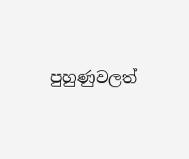පුහුණුවලත්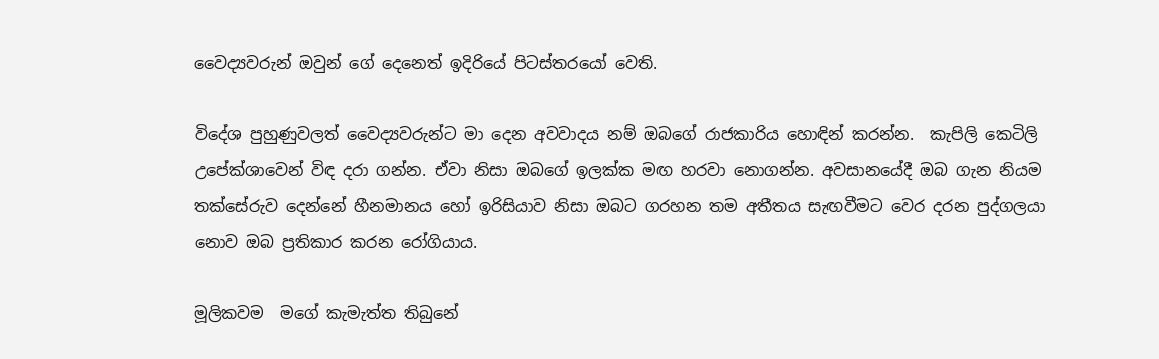වෛද්‍යවරුන් ඔවුන් ගේ දෙනෙත් ඉදිරියේ පිටස්තරයෝ වෙති.

විදේශ පුහුණුවලත් වෛද්‍යවරුන්ට මා දෙන අවවාදය නම් ඔබගේ රාජකාරිය හොඳින් කරන්න.  කැපිලි කෙටිලි උපේක්ශාවෙන් විඳ දරා ගන්න. ඒවා නිසා ඔබගේ ඉලක්ක මඟ හරවා නොගන්න. අවසානයේදී ඔබ ගැන නියම තක්සේ‍රුව දෙන්නේ හීනමානය හෝ ඉරිසියාව නිසා ඔබට ගරහන තම අතීතය සැඟවීමට වෙර දරන පුද්ගලයා නොව ඔබ ප්‍රතිකාර කරන රෝගියාය.

මූලිකවම  මගේ කැමැත්ත තිබුනේ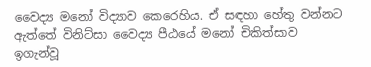වෛද්‍ය මනෝ විද්‍යාව කෙරෙහිය. ඒ සඳහා හේතු වන්නට ඇත්තේ විනිට්සා වෛද්‍ය පීඨයේ මනෝ චිකිත්සාව ඉගැන්වූ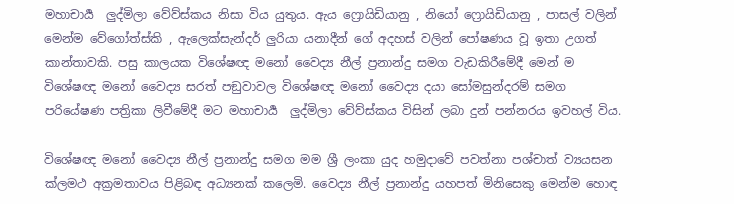මහාචාර්‍ය  ලුද්මිලා වේව්ස්කය නිසා විය යුතුය. ඇය ෆ්‍රොයිඩියානු , නියෝ ෆ්‍රොයිඩියානු , පාසල් වලින් මෙන්ම වේගෝත්ස්කි , ඇලෙක්සැන්දර් ලුරියා යනාදීන් ගේ අදහස් වලින් පෝෂණය වූ ඉතා උගත් කාන්තාවකි. පසු කාලයක විශේෂඥ මනෝ වෛද්‍ය නීල් ප්‍රනාන්දු සමග වැඩකිරීමේදී මෙන් ම විශේෂඥ මනෝ වෛද්‍ය සරත් පඞුවාවල විශේෂඥ මනෝ වෛද්‍ය දයා සෝමසුන්දරම් සමග පරියේෂණ පත්‍රිකා ලිවීමේදී මට මහාචාර්‍ය  ලුද්මිලා වේව්ස්කය විසින් ලබා දුන් පන්නරය ඉවහල් විය.

විශේෂඥ මනෝ වෛද්‍ය නීල් ප්‍රනාන්දු සමග මම ශ්‍රී ලංකා යුද හමුදාවේ පවත්නා පශ්චාත් ව්‍යයසන ක්ලමථ අක්‍රමතාවය පිළිබඳ අධ්‍යනක් කලෙමි. වෛද්‍ය නීල් ප්‍රනාන්දු යහපත් මිනිසෙකු මෙන්ම හොඳ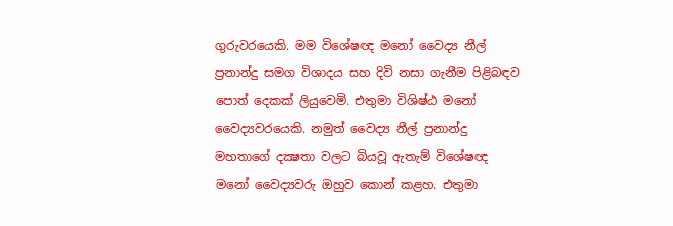ගුරුවරයෙකි. මම විශේෂඥ මනෝ වෛද්‍ය නීල් ප්‍රනාන්දු සමග විශාදය සහ දිවි නසා ගැනීම පිළිබඳව පොත් දෙකක් ලියුවෙමි. එතුමා විශිෂ්ඨ මනෝ වෛද්‍යවරයෙකි. නමුත් වෛද්‍ය නීල් ප්‍රනාන්දු මහතාගේ දක්‍ෂතා වලට බියවූ ඇතැම් විශේෂඥ මනෝ වෛද්‍යවරු ඔහුව කොන් කළහ. එතුමා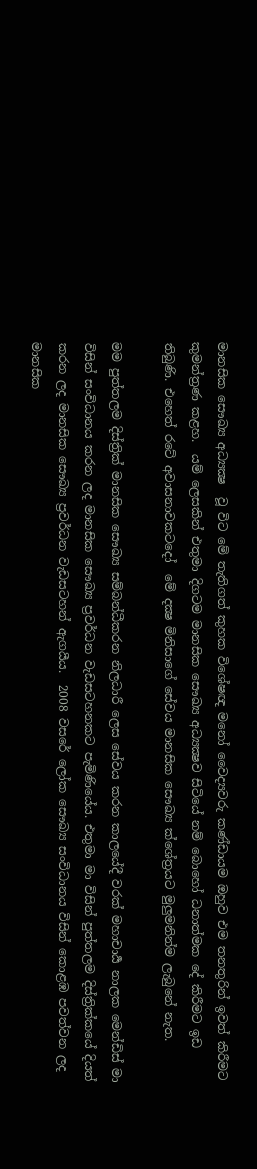මානසික සෞඛ්‍ය අධ්‍යක්‍ෂ  වූ විට මේ තැතිගත් කුහක විශේෂඥ මනෝ වෛද්‍යවරු කණ්ඩායම ඔහුව එම තනතුරින් ඉවත් කිරීමට කුමන්ත්‍රණ කළහ.  යම් ලෙසකින් එතුමා දිගටම මානසික සෞඛ්‍ය අධ්‍යක්‍ෂව සිටියේ නම් බොහෝ ධනාත්මක දේ කිරීමට ඉඩ තිබුණි. එහෙත් රටේ අවාසනාවකටදෝ  මේ දක්‍ෂ මිනිසාගේ සේවය මානසික සෞඛ්‍ය ක්ශේත්‍රයට මුලුමනින්ම ලැබුනේ නැත.

මම පුත්තලම දිස්ත්‍රික් මානසික සෞඛ්‍ය සම්බන්ධීකරන නිලධාරී ලෙස සේවය කරන කාලයේදී වරක් මහාචාර්‍ය නාලක මෙන්ඩිස් මා විසින් සංවිධානය කරන ලද මානසික සෞඛ්‍ය ප්‍රවර්ධන වැඩසටහනකට පැමිණියේය. එතුමා මා විසින් පුත්තලම දිස්ත්‍රික්කයේ දියත් කරන ලද මානසික සෞඛ්‍ය ප්‍රවර්ධන වැඩසටහන් ඇගයීය.  2008 වසරේ ලෝක සෞඛ්‍ය සංවිධානය විසින් කොළඹ පවත්වන ලද මානසික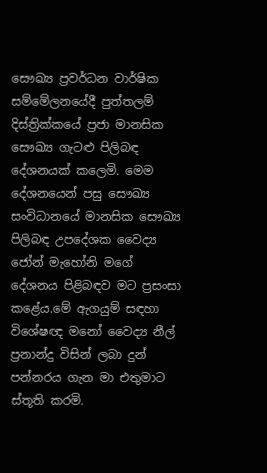සෞඛ්‍ය ප්‍රවර්ධන වාර්ෂික සම්මේලනයේදී පුත්තලම් දිස්ත්‍රික්කයේ ප්‍රජා මානසික සෞඛ්‍ය ගැටළු පිලිබඳ දේශනයක් කලෙමි. මෙම දේශනයෙන් පසු සෞඛ්‍ය සංවිධානයේ මානසික සෞඛ්‍ය පිලිබඳ උපදේශක වෛද්‍ය ජෝන් මැහෝනි මගේ දේශනය පිළිබඳව මට ප්‍රසංසා කළේය.මේ ඇගයුම් සඳහා විශේෂඥ මනෝ වෛද්‍ය නීල් ප්‍රනාන්දු විසින් ලබා දුන් පන්නරය ගැන මා එතුමාට ස්තූති කරමි.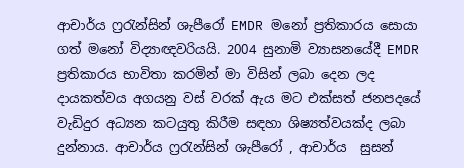ආචාර්ය ෆ්‍රරැන්සින් ශැපීරෝ EMDR මනෝ ප්‍රතිකාරය සොයා ගත් මනෝ විද්‍යාඥවරියයි. 2004 සුනාමි ව්‍යාසනයේදී EMDR ප්‍රතිකාරය භාවිතා කරමින් මා විසින් ලබා දෙන ලද දායකත්වය අගයනු වස් වරක් ඇය මට එක්සත් ජනපදයේ වැඩිදුර අධ්‍යන කටයුතු කිරීම සඳහා ශිෂ්‍යත්වයක්ද ලබා  දුන්නාය. ආචාර්ය ෆ්‍රරැන්සින් ශැපීරෝ , ආචාර්ය  සුසන්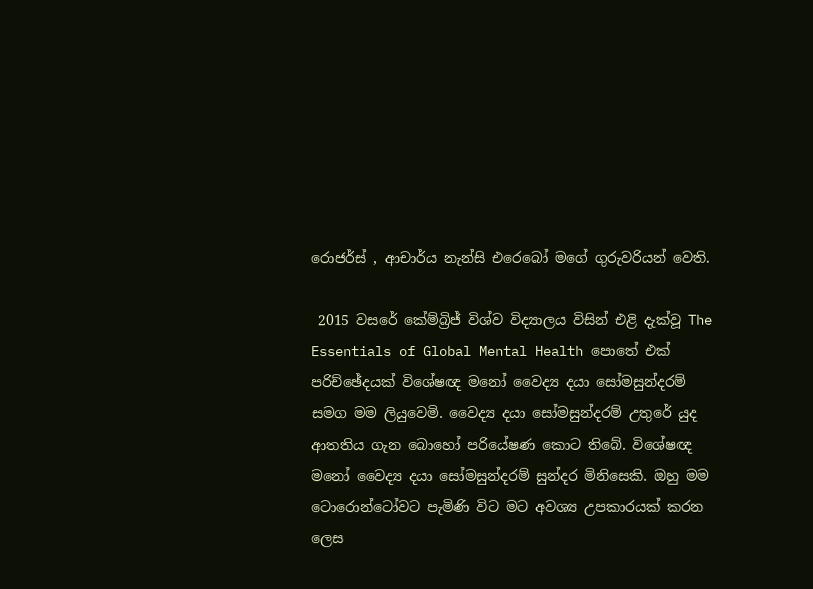රොජර්ස් , ආචාර්ය නැන්සි එරෙබෝ මගේ ගුරුවරියන් වෙති.

 2015 වසරේ කේම්බ්‍රිජ් විශ්ව විද්‍යාලය විසින් එළි දැක්වූ The Essentials of Global Mental Health පොතේ එක් පරිච්ඡේදයක් විශේෂඥ මනෝ වෛද්‍ය දයා සෝමසුන්දරම් සමග මම ලියුවෙමි. වෛද්‍ය දයා සෝමසුන්දරම් උතුරේ යුද ආතතිය ගැන බොහෝ පරියේෂණ කොට තිබේ. විශේෂඥ මනෝ වෛද්‍ය දයා සෝමසුන්දරම් සුන්දර මිනිසෙකි. ඔහු මම ටොරොන්ටෝවට පැමිණි විට මට අවශ්‍ය උපකාරයක් කරන ලෙස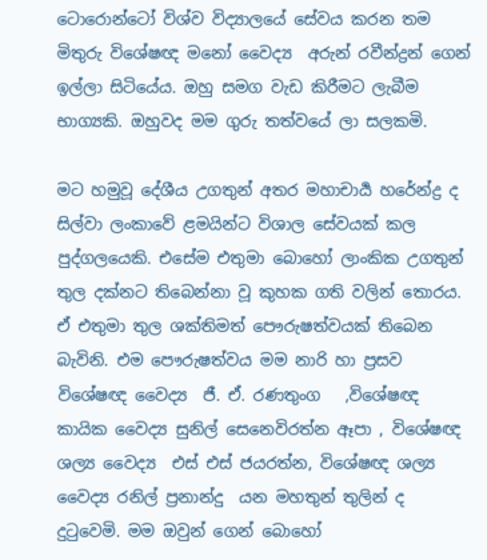ටොරොන්ටෝ විශ්ව විද්‍යාලයේ සේවය කරන තම මිතුරු විශේෂඥ මනෝ වෛද්‍ය  අරුන් රවීන්ද්‍රන් ගෙන් ඉල්ලා සිටියේය. ඔහු සමග වැඩ කිරීමට ලැබීම භාග්‍යකි. ඔහුවද මම ගුරු තත්වයේ ලා සලකමි.

මට හමුවූ දේශීය උගතුන් අතර මහාචාර්‍ය හරේන්ද්‍ර ද සිල්වා ලංකාවේ ළමයින්ට විශාල සේවයක් කල පුද්ගලයෙකි. එසේම එතුමා බොහෝ ලාංකික උගතුන් තුල දක්නට තිබෙන්නා වූ කුහක ගති වලින් තොරය. ඒ එතුමා තුල ශක්තිමත් පෞරුෂත්වයක් තිබෙන බැවිනි. එම පෞරුෂත්වය මම නාරි හා ප්‍රසව විශේෂඥ වෛද්‍ය  ජී. ඒ. රණතුංග   ,විශේෂඥ කායික වෛද්‍ය සුනිල් සෙනෙවිරත්න ඈපා , විශේෂඥ ශල්‍ය වෛද්‍ය  එස් එස් ජයරත්න, විශේෂඥ ශල්‍ය වෛද්‍ය රනිල් ප්‍රනාන්දු  යන මහතුන් තුලින් ද දුටුවෙමි. මම ඔවුන් ගෙන් බොහෝ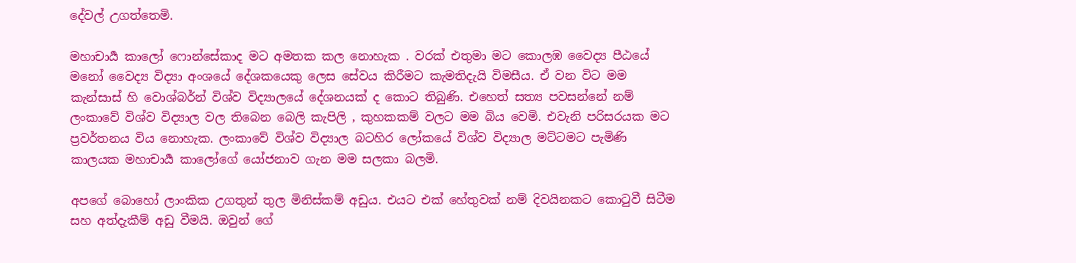දේවල් උගත්තෙමි.

මහාචාර්‍ය කාලෝ ෆොන්සේකාද මට අමතක කල නොහැක . වරක් එතුමා මට කොලඹ වෛද්‍ය පීඨයේ මනෝ වෛද්‍ය විද්‍යා අංශයේ දේශකයෙකු ලෙස සේවය කිරීමට කැමතිදැයි විමසීය. ඒ වන විට මම කැන්සාස් හි වොශ්බර්න් විශ්ව විද්‍යාලයේ දේශනයක් ද කොට තිබුණි. එහෙත් සත්‍ය පවසන්නේ නම් ලංකාවේ විශ්ව විද්‍යාල වල තිබෙන බෙලි කැපිලි , කුහකකම් වලට මම බිය වෙමි. එවැනි පරිසරයක මට ප්‍රවර්තනය විය නොහැක. ලංකාවේ විශ්ව විද්‍යාල බටහිර ලෝකයේ විශ්ව විද්‍යාල මට්ටමට පැමිණි කාලයක මහාචාර්‍ය කාලෝගේ යෝජනාව ගැන මම සලකා බලමි.

අපගේ බොහෝ ලාංකික උගතුන් තුල මිනිස්කම් අඩුය. එයට එක් හේතුවක් නම් දිවයිනකට කොටුවී සිටීම සහ අත්දැකීම් අඩු වීමයි. ඔවුන් ගේ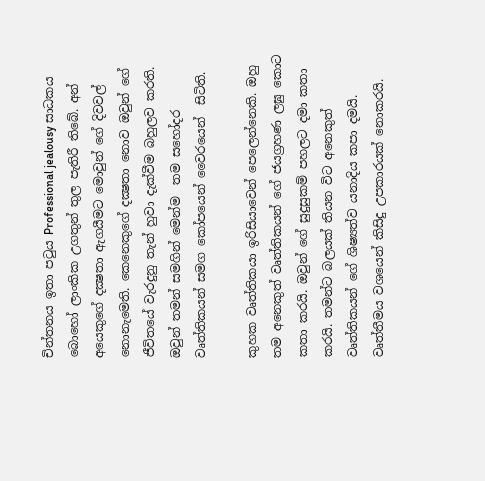චින්තනය ඉතා පටුය Professional jealousy සාධකය බොහෝ ලාංකික උගතුන් තුල පැතිරී තිබේ. අන් අයෙකුගේ දක්‍ෂතා ඇගයීමට මොවුන් ගේ දිවවල් නොනැමෙති. කෙනෙකුගේ දක්‍ෂතා නොව ඔවුන් ගේ ජීවිතයේ වැරදුනු තැන් හුවා දැක්වීම බහුලව කරති. ඔවුන් තමන් සමගින් මෙන්ම  තම සහෝදර වෘත්තිකයන් සමග කෝපයෙන් වෛරයෙන්  සිටිති.

කුහක වෘත්තිකයා ඉරිසියාවෙන් පෙලෙන්නෙකි. ඔහු තම අනෙකුත් වෘත්තිකයන් ගේ ජයග්‍රහණ ලඝු කොට කතා කරයි. ඔවුන් ගේ සුදුසුකම් පහලට දමා කතා කරයි. තමන්ට බලයක් තියන විට අනෙකුත් වෘත්තිකයන් ගේ ශිෂ්‍යත්ව යනාදිය කපා දමයි. වෘත්තීමය වශයෙන් කිසිදු උපකාරයක් නොකරයි.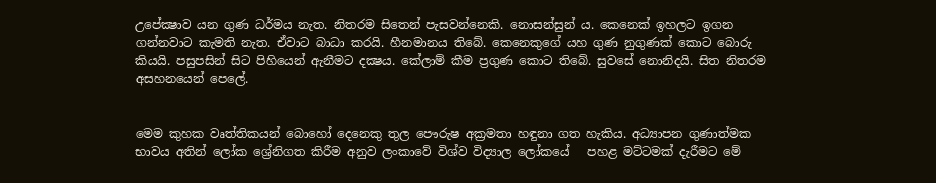උපේක්‍ෂාව යන ගුණ ධර්මය නැත. නිතරම සිතෙන් පැසවන්නෙකි. නොසන්සුන් ය. කෙනෙක් ඉහලට ඉගන ගන්නවාට කැමති නැත. ඒවාට බාධා කරයි. හීනමානය තිබේ. කෙනෙකුගේ යහ ගුණ නුගුණක් කොට බොරු කියයි. පසුපසින් සිට පිහියෙන් ඇනීමට දක්‍ෂය. කේලාම් කීම ප්‍රගුණ කොට තිබේ. සුවසේ නොනිදයි. සිත නිතරම අසහනයෙන් පෙලේ.


මෙම කුහක වෘත්තිකයන් බොහෝ දෙනෙකු තුල පෞරුෂ අක්‍රමතා හඳුනා ගත හැකිය. අධ්‍යාපන ගුණාත්මක භාවය අතින් ලෝක ශ්‍රේනිගත කිරීම අනුව ලංකාවේ විශ්ව විද්‍යාල ලෝකයේ   පහළ මට්ටමක් දැරීමට මේ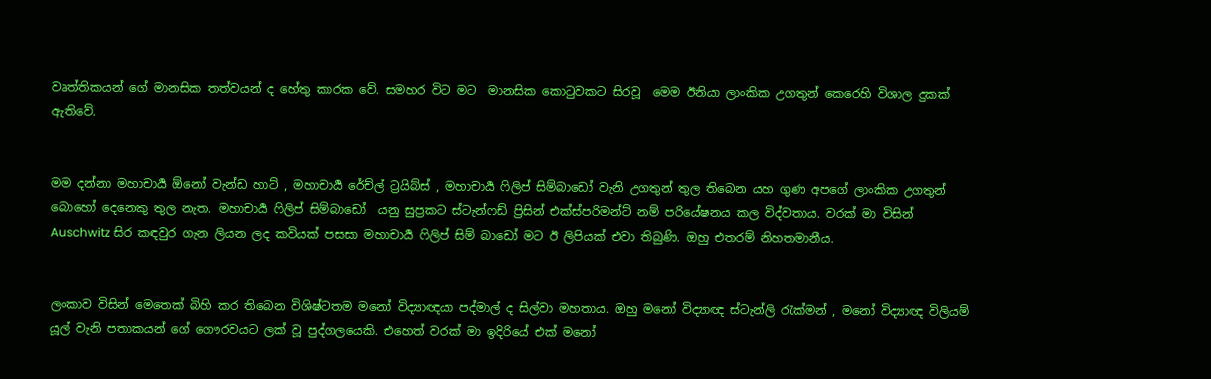වෘත්තිකයන් ගේ මානසික තත්වයන් ද හේතු කාරක වේ. සමහර විට මට  මානසික කොටුවකට සිරවූ  මෙම ඊනියා ලාංකික උගතුන් කෙරෙහි විශාල දුකක් ඇතිවේ.


මම දන්නා මහාචාර්‍ය ඕනෝ වැන්ඩ හාට් , මහාචාර්‍ය රේච්ල් ට්‍රයිබ්ස් , මහාචාර්‍ය ෆිලිප් සිම්බාඩෝ වැනි උගතුන් තුල තිබෙන යහ ගුණ අපගේ ලාංකික උගතුන් බොහෝ දෙනෙකු තුල නැත. මහාචාර්‍ය ෆිලිප් සිම්බාඩෝ  යනු සුප්‍රකට ස්ටැන්ෆඩ් ප්‍රිසින් එක්ස්පරිමන්ට් නම් පරියේෂනය කල විද්වතාය. වරක් මා විසින් Auschwitz සිර කඳවුර ගැන ලියන ලද කවියක් පසසා මහාචාර්‍ය ෆිලිප් සිම් බාඩෝ මට ඊ ලිපියක් එවා තිබුණි. ඔහු එතරම් නිහතමානීය.


ලංකාව විසින් මෙතෙක් බිහි කර තිබෙන විශිෂ්ටතම මනෝ විද්‍යාඥයා පද්මාල් ද සිල්වා මහතාය. ඔහු මනෝ විද්‍යාඥ ස්ටැන්ලි රැක්මන් , මනෝ විද්‍යාඥ විලියම් යූල් වැනි පතාකයන් ගේ ගෞරවයට ලක් වූ පුද්ගලයෙකි. එහෙත් වරක් මා ඉදිරියේ එක් මනෝ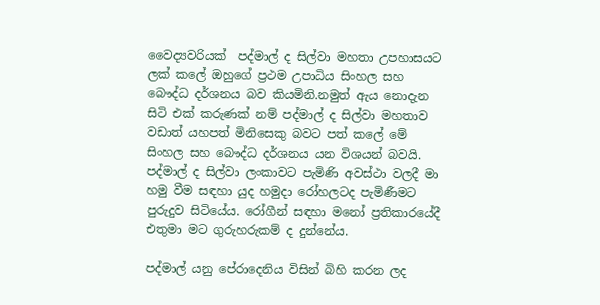වෛද්‍යවරියක්  පද්මාල් ද සිල්වා මහතා උපහාසයට ලක් කලේ ඔහුගේ ප්‍රථම උපාධිය සිංහල සහ බෞද්ධ දර්ශනය බව කියමිනි.නමුත් ඇය නොදැන සිටි එක් කරුණක් නම් පද්මාල් ද සිල්වා මහතාව වඩාත් යහපත් මිනිසෙකු බවට පත් කලේ මේ සිංහල සහ බෞද්ධ දර්ශනය යන විශයන් බවයි. පද්මාල් ද සිල්වා ලංකාවට පැමිණි අවස්ථා වලදී මා හමු වීම සඳහා යුද හමුදා රෝහලටද පැමිණීමට පුරුදුව සිටියේය. රෝගීන් සඳහා මනෝ ප්‍රතිකාරයේදී එතුමා මට ගුරුහරුකම් ද දුන්නේය.

පද්මාල් යනු පේරාදෙනිය විසින් බිහි කරන ලද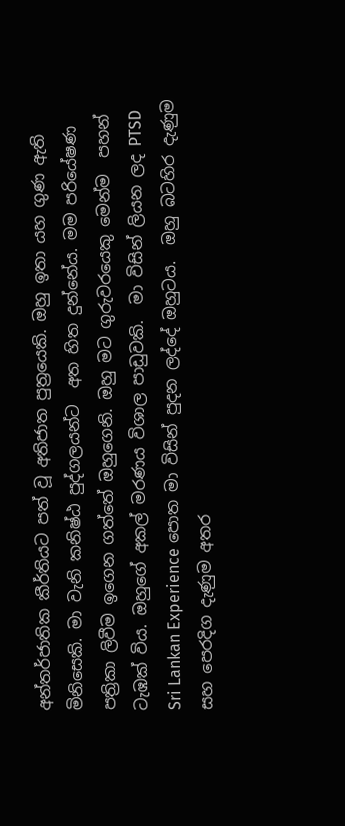අන්තර්ජාතික කීර්තියට පත් වූ අතිජාත පුත්‍රයෙකි. ඔහු ඉතා යහ ගුණ ඇති මිනිසෙකි. මා වැනි කනිෂ්ඨ පුද්ගලයන්ට  අත හිත දුන්නේය. මම පරියේෂණ පත්‍රිකා ලිවීම ඉගෙන ගත්තේ ඔහුගෙනි. ඔහු මට ගුරුවරයෙකු මෙන්ම  පහන් ටැඹක් විය. ඔහුගේ අකල් මරණය විශාල පාඩුවකි.  මා විසින් ලියන ලද PTSD Sri Lankan Experience පොත මා විසින් පුදන ලද්දේ ඔහුටය.  ඔහු බටහිර දැණුම සහ පෙරදිග දැණුම අතර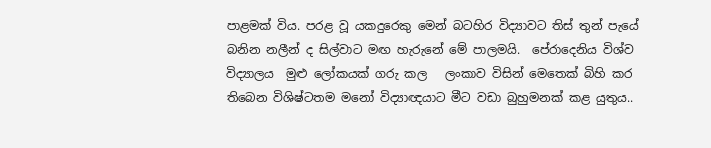පාළමක් විය. පරළ වූ යකදුරෙකු මෙන් බටහිර විද්‍යාවට තිස් තුන් පැයේ බනින නලීන් ද සිල්වාට මඟ හැරුනේ මේ පාලමයි.  පේරාදෙනිය විශ්ව විද්‍යාලය  මුළු ලෝකයක් ගරු කල   ලංකාව විසින් මෙතෙක් බිහි කර තිබෙන විශිෂ්ටතම මනෝ විද්‍යාඥයාට මීට වඩා බුහුමනක් කළ යුතුය..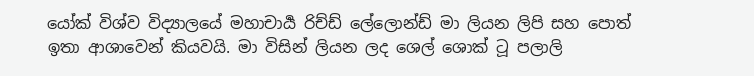යෝක් විශ්ව විද්‍යාලයේ මහාචාර්‍ය රිච්ඩ් ලේලොන්ඩ් මා ලියන ලිපි සහ පොත් ඉතා ආශාවෙන් කියවයි. මා විසින් ලියන ලද ශෙල් ශොක් ටූ පලාලි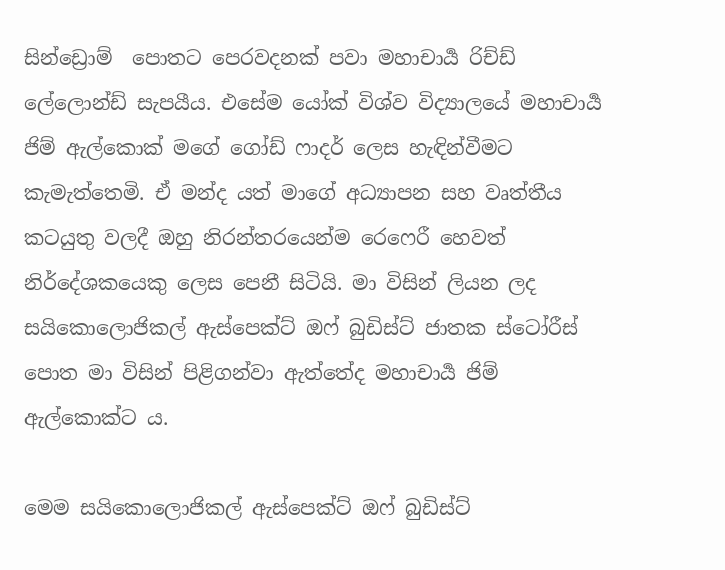සින්ඩ්‍රොම්  පොතට පෙරවදනක් පවා මහාචාර්‍ය රිච්ඩ් ලේලොන්ඩ් සැපයීය. එසේම යෝක් විශ්ව විද්‍යාලයේ මහාචාර්‍ය ජිම් ඇල්කොක් මගේ ගෝඩ් ෆාදර් ලෙස හැඳින්වීමට කැමැත්තෙමි. ඒ මන්ද යත් මාගේ අධ්‍යාපන සහ වෘත්තීය කටයුතු වලදී ඔහු නිරන්තරයෙන්ම රෙෆෙරී හෙවත් නිර්දේශකයෙකු ලෙස පෙනී සිටියි. මා විසින් ලියන ලද සයිකොලොජිකල් ඇස්පෙක්ට් ඔෆ් බුඩිස්ට් ජාතක ස්ටෝ‍රීස් පොත මා විසින් පිළිගන්වා ඇත්තේද මහාචාර්‍ය ජිම් ඇල්කොක්ට ය.

මෙම සයිකොලොජිකල් ඇස්පෙක්ට් ඔෆ් බුඩිස්ට්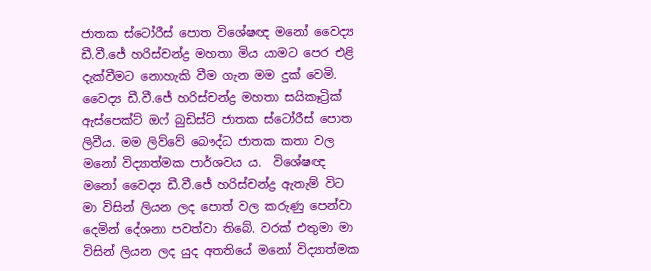ජාතක ස්ටෝ‍රීස් පොත විශේෂඥ මනෝ වෛද්‍ය ඩී.වී.ජේ හරිස්චන්ද්‍ර මහතා මිය යාමට පෙර එළි දැක්වීමට නොහැකි වීම ගැන මම දුක් වෙමි. වෛද්‍ය ඩී.වී.ජේ හරිස්චන්ද්‍ර මහතා සයිකෑට්‍රික් ඇස්පෙක්ට් ඔෆ් බුඩිස්ට් ජාතක ස්ටෝ‍රීස් පොත ලිවීය. මම ලිව්වේ බෞද්ධ ජාතක කතා වල මනෝ විද්‍යාත්මක පාර්ශවය ය.  විශේෂඥ මනෝ වෛද්‍ය ඩී.වී.ජේ හරිස්චන්ද්‍ර ඇතැම් විට මා විසින් ලියන ලද පොත් වල කරුණු පෙන්වා දෙමින් දේශනා පවත්වා තිබේ. වරක් එතුමා මා විසින් ලියන ලද යුද අතතියේ මනෝ විද්‍යාත්මක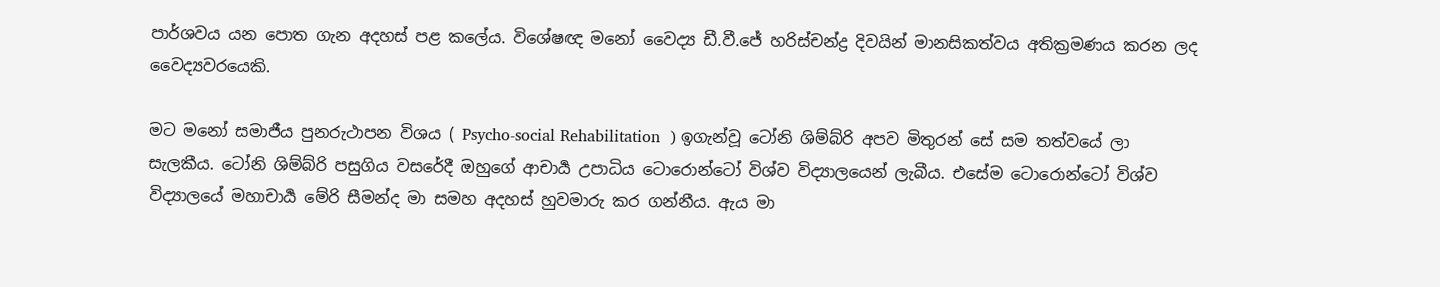පාර්ශවය යන පොත ගැන අදහස් පළ කලේය. විශේෂඥ මනෝ වෛද්‍ය ඩී.වී.ජේ හරිස්චන්ද්‍ර දිවයින් මානසිකත්වය අතික්‍රමණය කරන ලද වෛද්‍යවරයෙකි.

මට මනෝ සමාජීය පුනරුථාපන විශය ( Psycho-social Rehabilitation  ) ඉගැන්වූ ටෝනි ශිම්බ්රි අපව මිතුරන් සේ සම තත්වයේ ලා සැලකීය. ටෝනි ශිම්බ්රි පසුගිය වසරේදී ඔහුගේ ආචාර්‍ය උපාධිය ටොරොන්ටෝ විශ්ව විද්‍යාලයෙන් ලැබීය. එසේම ටොරොන්ටෝ විශ්ව විද්‍යාලයේ මහාචාර්‍ය මේරි සීමන්ද මා සමහ අදහස් හුවමාරු කර ගන්නීය. ඇය මා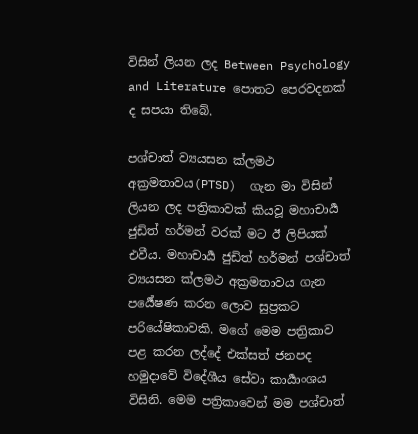විසින් ලියන ලද Between Psychology and Literature පොතට පෙරවදනක් ද සපයා තිබේ.

පශ්චාත් ව්‍යයසන ක්ලමථ අක්‍රමතාවය(PTSD)  ගැන මා විසින් ලියන ලද පත්‍රිකාවක් කියවූ මහාචාර්‍ය ජුඩිත් හර්මන් වරක් මට ඊ ලිපියක් එවීය. මහාචාර්‍ය ජුඩිත් හර්මන් පශ්චාත් ව්‍යයසන ක්ලමථ අක්‍රමතාවය ගැන පර්‍යේෂණ කරන ලොව සුප්‍රකට පරියේෂිකාවකි. මගේ මෙම පත්‍රිකාව පළ කරන ලද්දේ එක්සත් ජනපද හමුදාවේ විදේශීය සේවා කාර්‍යාංශය විසිනි. මෙම පත්‍රිකාවෙන් මම පශ්චාත්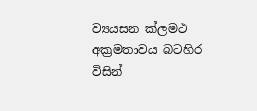ව්‍යයසන ක්ලමථ අක්‍රමතාවය බටහිර විසින්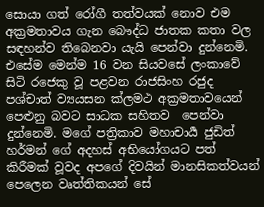සොයා ගත් රෝගී තත්වයක් නොව එම අක්‍රමතාවය ගැන බෞද්ධ ජාතක කතා වල  සඳහන්ව තිබෙනවා යැයි පෙන්වා දුන්නෙමි. එසේම මෙන්ම 16 වන සියවසේ ලංකාවේ සිටි රජෙකු වූ පළවන රාජසිංහ රජුද  පශ්චාත් ව්‍යයසන ක්ලමථ අක්‍රමතාවයෙන් පෙළුනු බවට සාධක සහිතව  පෙන්වා දුන්නෙමි. මගේ පත්‍රිකාව මහාචාර්‍ය ජුඩිත් හර්මන් ගේ අදහස් අභියෝගයට පත් කිරීමක් වූවද අපගේ දිවයින් මානසිකත්වයන් පෙලෙන වෘත්තිකයන් සේ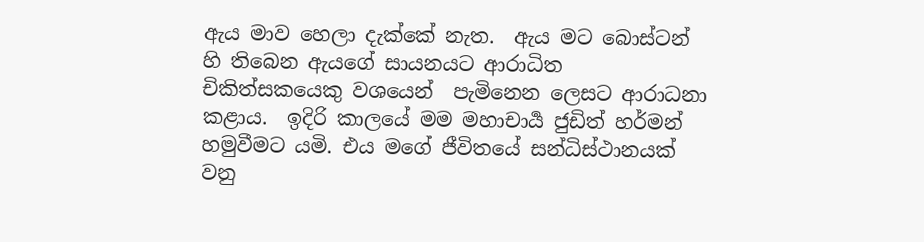ඇය මාව හෙලා දැක්කේ නැත.  ඇය මට බොස්ටන් හි තිබෙන ඇයගේ සායනයට ආරාධිත චිකිත්සකයෙකු වශයෙන්  පැමිනෙන ලෙසට ආරාධනා කළාය.  ඉදිරි කාලයේ මම මහාචාර්‍ය ජුඩිත් හර්මන් හමුවීමට යමි. එය මගේ ජීවිතයේ සන්ධිස්ථානයක් වනු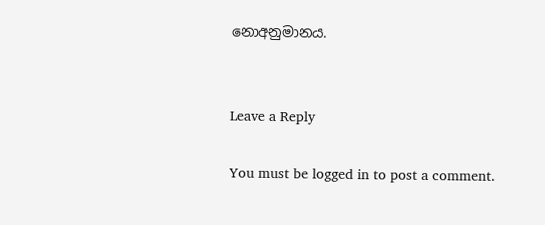නොඅනුමානය.


Leave a Reply

You must be logged in to post a comment.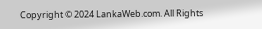Copyright © 2024 LankaWeb.com. All Rights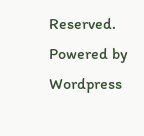Reserved. Powered by Wordpress